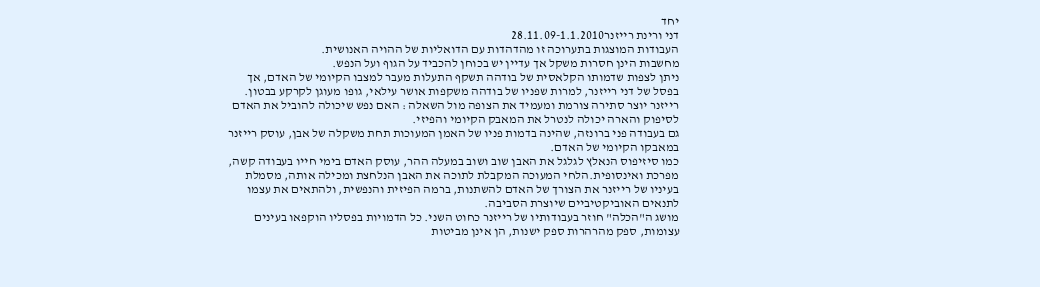יחד
דני ורינת רייזנר28.11.09-1.1.2010
העבודות המוצגות בתערוכה זו מהדהדות עם הדואליות של ההויה האנושית.
מחשבות הינן חסרות משקל אך עדיין יש בכוחן להכביד על הגוף ועל הנפש.
ניתן לצפות שדמותו הקלאסית של בודהה תשקף התעלות מעבר למצבו הקיומי של האדם, אך בפסל של דני רייזנר, למרות שפניו של בודהה משקפות אושר עילאי, גופו מעוגן לקרקע בבטון.
רייזנר יוצר סתירה צורמת ומעמיד את הצופה מול השאלה : האם נפש שיכולה להוביל את האדם לסיפוק והארה יכולה לנטרל את המאבק הקיומי והפיזי.
גם בעבודה פני ברונזה, שהינה בדמות פניו של האמן המעוכות תחת משקלה של אבן, עוסק רייזנר במאבקו הקיומי של האדם.
כמו סיזיפוס הנאלץ לגלגל את האבן שוב ושוב במעלה ההר, עוסק האדם בימי חייו בעבודה קשה, מפרכת ואינסופית.הלחי המעוכה המקבלת לתוכה את האבן הנלחצת ומכילה אותה, מסמלת בעיניו של רייזנר את הצורך של האדם להשתנות, ברמה הפיזית והנפשית, ולהתאים את עצמו לתנאים האוביקטיביים שיוצרת הסביבה.
מושג ה"הכלה" חוזר בעבודותיו של רייזנר כחוט השני. כל הדמויות בפסליו הוקפאו בעינים עצומות, ספק מהרהרות ספק ישנות, הן אינן מביטות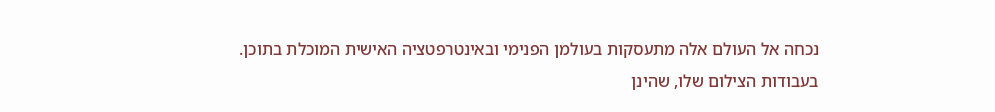נכחה אל העולם אלה מתעסקות בעולמן הפנימי ובאינטרפטציה האישית המוכלת בתוכן.
בעבודות הצילום שלו, שהינן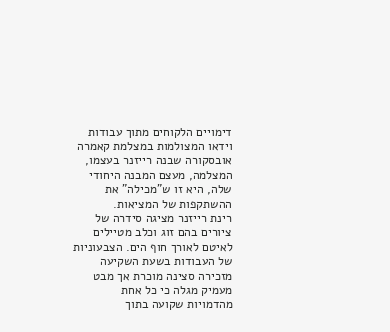דימויים הלקוחים מתוך עבודות וידאו המצולמות במצלמת קאמרה אובסקורה שבנה רייזנר בעצמו, המצלמה, מעצם המבנה היחודי שלה, היא זו ש"מכילה" את ההשתקפות של המציאות.
רינת רייזנר מציגה סידרה של ציורים בהם זוג וכלב מטיילים לאיטם לאורך חוף הים. הצבעוניות של העבודות בשעת השקיעה מזכירה סצינה מוכרת אך מבט מעמיק מגלה כי כל אחת מהדמויות שקועה בתוך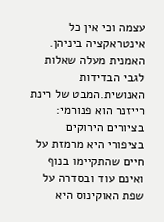עצמה וכי אין כל אינטראקציה ביניהן.
האמנית מעלה שאלות לגבי הבדידות האנושית.המבט של רינת רייזנר הוא פנורמי: בציורים הירוקים בציפורי היא מרמזת על חיים שהתקיימו בנוף ואינם עוד ובסדרה על שפת האוקינוס היא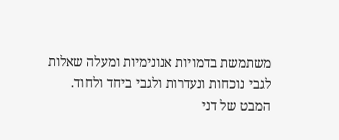משתמשת בדמויות אנונימיות ומעלה שאלות לגבי נוכחות ונעדרות ולגבי ביחד ולחוד.
המבט של דני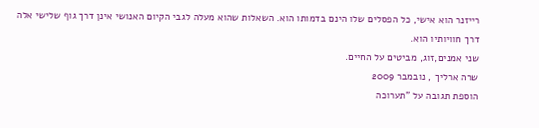רייזנר הוא אישי, כל הפסלים שלו הינם בדמותו הוא. השאלות שהוא מעלה לגבי הקיום האנושי אינן דרך גוף שלישי אלה דרך חוויותיו הוא.
שני אמנים,זוג, מביטים על החיים.
שרה ארליך , נובמבר 2009
הוספת תגובה על "תערוכה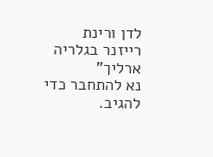לדן ורינת רייזנר בגלריה ארליך"
נא להתחבר כדי להגיב.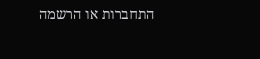התחברות או הרשמה